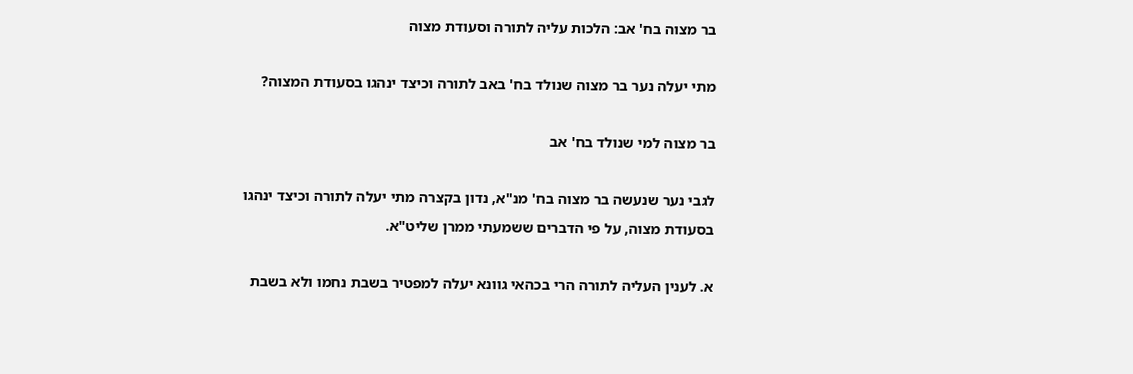בר מצוה בח' אב: הלכות עליה לתורה וסעודת מצוה

מתי יעלה נער בר מצוה שנולד בח' באב לתורה וכיצד ינהגו בסעודת המצוה?

בר מצוה למי שנולד בח' אב

לגבי נער שנעשה בר מצוה בח' מנ"א, נדון בקצרה מתי יעלה לתורה וכיצד ינהגו בסעודת מצוה, על פי הדברים ששמעתי ממרן שליט"א.

א. לענין העליה לתורה הרי בכהאי גוונא יעלה למפטיר בשבת נחמו ולא בשבת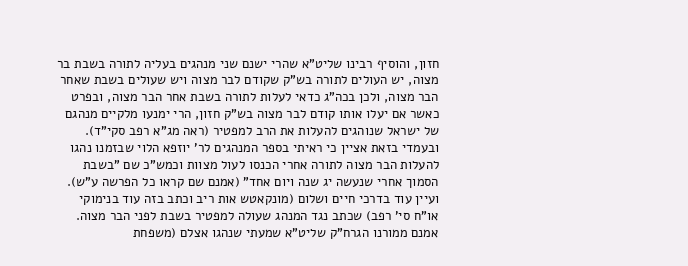חזון, והוסיף רבינו שליט"א שהרי ישנם שני מנהגים בעליה לתורה בשבת בר מצוה, יש העולים לתורה בש"ק שקודם לבר מצוה ויש שעולים בשבת שאחר הבר מצוה, ולכן בכה"ג כדאי לעלות לתורה בשבת אחר הבר מצוה, ובפרט כאשר אם יעלו אותו קודם לבר מצוה בש"ק חזון, הרי ימנעו מלקיים מנהגם של ישראל שנוהגים להעלות את הרב למפטיר (ראה מג"א רפב סקי"ד). ובעמדי בזאת אציין כי ראיתי בספר המנהגים לר' יוזפא הלוי שבזמנו נהגו להעלות הבר מצוה לתורה אחרי הכנסו לעול מצוות וכמש"כ שם "בשבת הסמוך אחרי שנעשה יג שנה ויום אחד" (אמנם שם קראו כל הפרשה ע"ש). ועיין עוד בדרכי חיים ושלום (מונקאטש אות ריב וכתב בזה עוד בנימוקי או"ח סי' רפב) שכתב נגד המנהג שעולה למפטיר בשבת לפני הבר מצוה. אמנם ממורנו הגרח"ק שליט"א שמעתי שנהגו אצלם (משפחת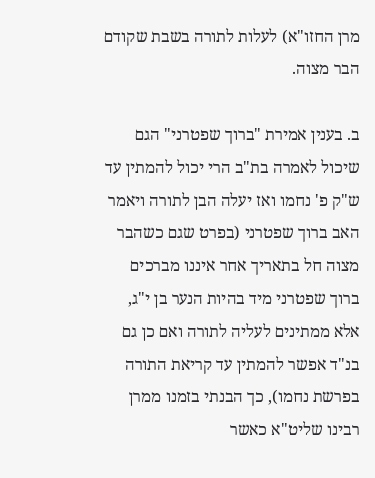מרן החזו"א) לעלות לתורה בשבת שקודם הבר מצוה.

ב. בענין אמירת "ברוך שפטרני" הגם שיכול לאמרה בת"ב הרי יכול להמתין עד ש"ק פ' נחמו ואז יעלה הבן לתורה ויאמר האב ברוך שפטרני (בפרט שגם כשהבר מצוה חל בתאריך אחר איננו מברכים ברוך שפטרני מיד בהיות הנער בן י"ג, אלא ממתינים לעליה לתורה ואם כן גם בנ"ד אפשר להמתין עד קריאת התורה בפרשת נחמו), כך הבנתי בזמנו ממרן רבינו שליט"א כאשר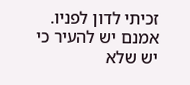זכיתי לדון לפניו. אמנם יש להעיר כי יש שלא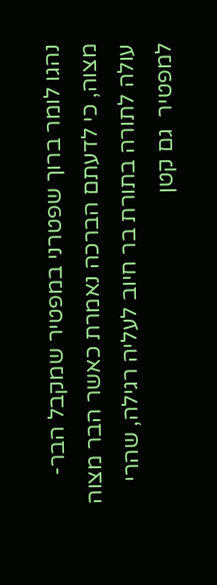נהגו לומר ברוך שפטרני במפטיר שמקבל הבר-מצוה, כי לדעתם הברכה נאמרת כאשר הבר מצוה עולה לתורה בתורת בר חיוב לעליה רגילה, שהרי למפטיר  גם קטן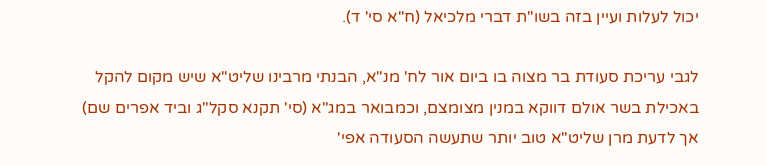יכול לעלות ועיין בזה בשו"ת דברי מלכיאל (ח"א סי' ד).

לגבי עריכת סעודת בר מצוה בו ביום אור לח' מנ"א, הבנתי מרבינו שליט"א שיש מקום להקל באכילת בשר אולם דווקא במנין מצומצם, וכמבואר במג"א (סי' תקנא סקל"ג וביד אפרים שם) אך לדעת מרן שליט"א טוב יותר שתעשה הסעודה אפי'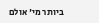ביותר מי' אולם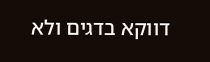דווקא בדגים ולא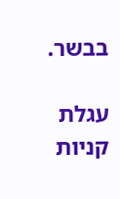בבשר.

עגלת קניות